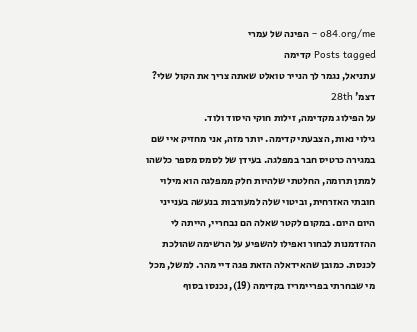o84.org/me – הפינה של עמרי
Posts tagged קדימה
עתניאל, נגמר לך הנייר טואלט שאתה צריך את הקול שלי?
דצמ' 28th
על הפילוג מקדימה, זילות חוקי היסוד ולוד.
גילוי נאות, הצבעתי קדימה. יותר מזה, אני מחזיק איי שם במגירה כרטיס חבר במפלגה. בעידן של לסמס מספר כלשהו למתן תרומה, החלטתי שלהיות חלק ממפלגה הוא מילוי חובתי האזרחית, וביטוי שלה למעורבות בנעשה בענייני היום היום. במקום לקטר שאלה הם נבחריי, הייתה לי ההזדמנות לבחור ואפילו להשפיע על הרשימה שהולכת לכנסת. כמובן שהאידאלה הזאת פגה דיי מהר. למשל, מכל מי שבחרתי בפריימריז בקדימה (19), נכנסו בסוף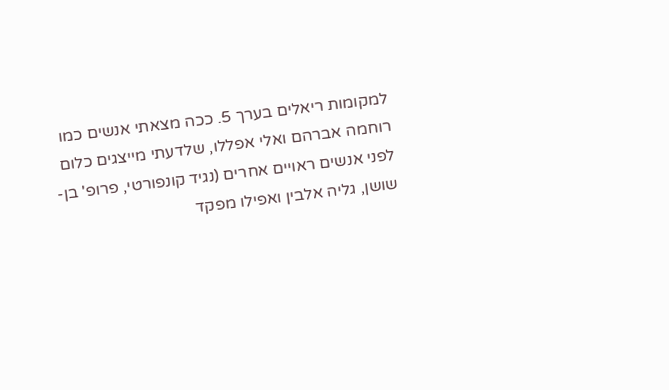למקומות ריאלים בערך 5. ככה מצאתי אנשים כמו רוחמה אברהם ואלי אפללו, שלדעתי מייצגים כלום לפני אנשים ראויים אחרים (נגיד קונפורטי, פרופ' בן-שושן, גליה אלבין ואפילו מפקד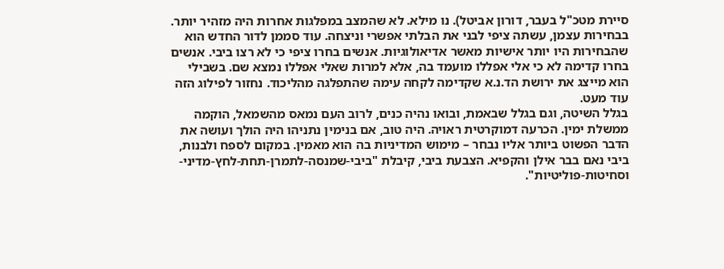סיירת מטכ"ל בעבר, דורון אביטל). נו מילא. לא שהמצב במפלגות אחרות היה מזהיר יותר. בבחירות עצמן, עשתה ציפי לבני את הבלתי אפשרי וניצחה. עוד סממן לדור החדש הוא שהבחירות היו יותר אישיות מאשר אדיאולוגיות. אנשים בחרו ציפי כי לא רצו ביבי. אנשים בחרו קדימה לא כי אלי אפללו מועמד בה, אלא למרות שאלי אפללו נמצא שם. בשבילי הוא מייצג את ירושת הד.נ.א שקדימה לקחה עימה שהתפלגה מהליכוד. נחזור לפילוג הזה עוד מעט.
בגלל השיטה, וגם בגלל שבאמת, ובואו נהיה כנים, לרוב העם נמאס מהשמאל, הוקמה ממשלת ימין. הכרעה דמוקרטית ראויה. היה טוב, אם בנימין נתניהו היה הולך ועושה את הדבר הפשוט ביותר אליו נבחר – מימוש המדיניות בה הוא מאמין. במקום לספח ולבנות, ביבי נאם בבר אילן והקפיא. הצבעת ביבי, קיבלת "ביבי-שמנסה-לתמרן-תחת-לחץ-מדיני-וסחיטות-פוליטיות".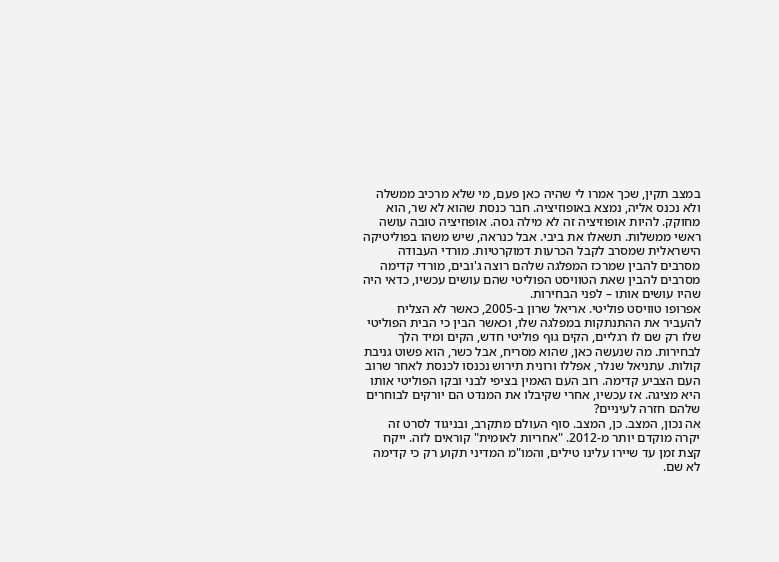במצב תקין, שכך אמרו לי שהיה כאן פעם, מי שלא מרכיב ממשלה ולא נכנס אליה, נמצא באופוזיציה. חבר כנסת שהוא לא שר, הוא מחוקק. להיות אופוזיציה זה לא מילה גסה. אופוזיציה טובה עושה ראשי ממשלות. תשאלו את ביבי. אבל כנראה, שיש משהו בפוליטיקה הישראלית שמסרב לקבל הכרעות דמוקרטיות. מורדי העבודה מסרבים להבין שמרכז המפלגה שלהם רוצה ג'ובים, מורדי קדימה מסרבים להבין שאת הטוויסט הפוליטי שהם עושים עכשיו, כדאי היה שהיו עושים אותו – לפני הבחירות.
אפרופו טוויסט פוליטי. אריאל שרון ב-2005, כאשר לא הצליח להעביר את ההתנתקות במפלגה שלו, וכאשר הבין כי הבית הפוליטי שלו רק שם לו רגליים, הקים גוף פוליטי חדש, הקים ומיד הלך לבחירות. מה שנעשה כאן, שהוא מסריח, אבל כשר, הוא פשוט גניבת קולות. עתניאל שנלר, אפללו ורונית תירוש נכנסו לכנסת לאחר שרוב העם הצביע קדימה. רוב העם האמין בציפי לבני ובקו הפוליטי אותו היא מציגה. אז עכשיו, אחרי שקיבלו את המנדט הם יורקים לבוחרים שלהם חזרה לעיניים?
אה נכון, המצב. כן, המצב. סוף העולם מתקרב, ובניגוד לסרט זה יקרה מוקדם יותר מ-2012. "אחריות לאומית" קוראים לזה. ייקח קצת זמן עד שיירו עלינו טילים, והמו"מ המדיני תקוע רק כי קדימה לא שם.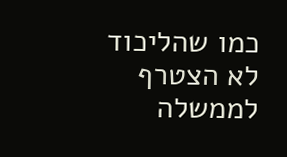כמו שהליכוד לא הצטרף לממשלה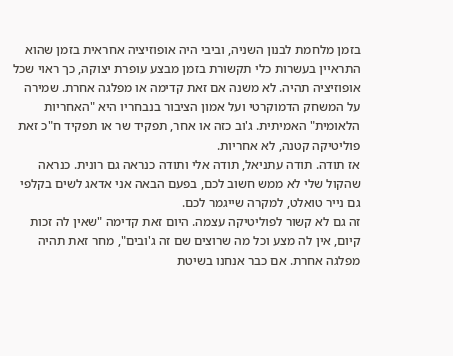בזמן מלחמת לבנון השניה, וביבי היה אופוזיציה אחראית בזמן שהוא התראיין בעשרות כלי תקשורת בזמן מבצע עופרת יצוקה, כך ראוי שכל אופוזיציה תהיה. לא משנה אם זאת קדימה או מפלגה אחרת. שמירה על המשחק הדמוקרטי ועל אמון הציבור בנבחריו היא "האחריות הלאומית" האמיתית. ג'וב כזה או אחר, תפקיד שר או תפקיד ח"כ זאת פוליטיקה קטנה, לא אחריות.
אז תודה. תודה עתניאל, תודה אלי ותודה כנראה גם רונית. כנראה שהקול שלי לא ממש חשוב לכם, בפעם הבאה אני אדאג לשים בקלפי גם נייר טואלט, למקרה שייגמר לכם.
זה גם לא קשור לפוליטיקה עצמה. היום זאת קדימה "שאין לה זכות קיום, אין לה מצע וכל מה שרוצים שם זה ג'ובים", מחר זאת תהיה מפלגה אחרת. אם כבר אנחנו בשיטת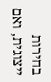בחירות ייצוגית, ואם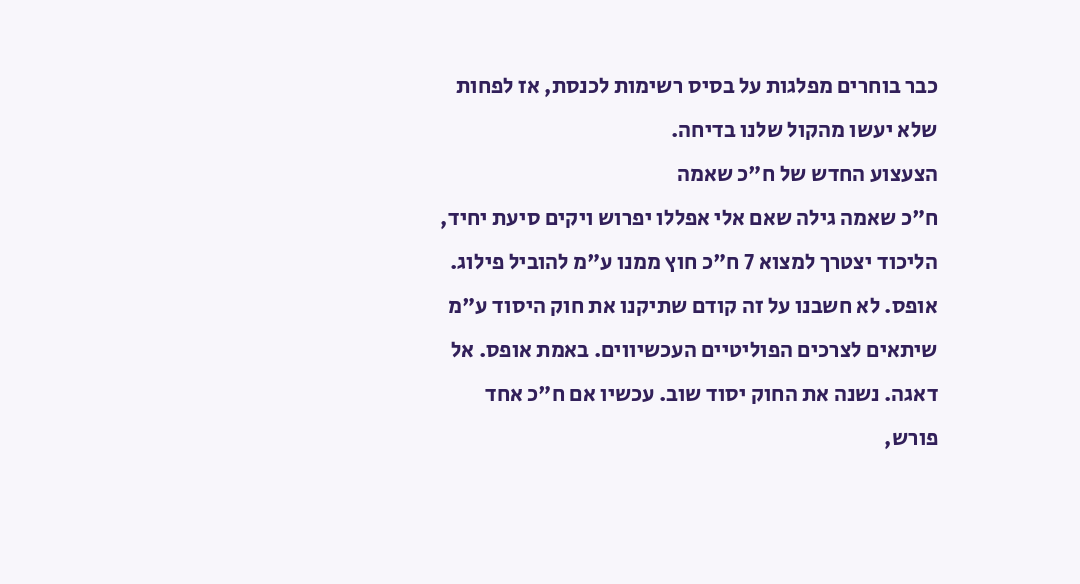כבר בוחרים מפלגות על בסיס רשימות לכנסת, אז לפחות שלא יעשו מהקול שלנו בדיחה.
הצעצוע החדש של ח"כ שאמה
ח"כ שאמה גילה שאם אלי אפללו יפרוש ויקים סיעת יחיד, הליכוד יצטרך למצוא 7 ח"כ חוץ ממנו ע"מ להוביל פילוג. אופס. לא חשבנו על זה קודם שתיקנו את חוק היסוד ע"מ שיתאים לצרכים הפוליטיים העכשיווים. באמת אופס. אל דאגה. נשנה את החוק יסוד שוב. עכשיו אם ח"כ אחד פורש,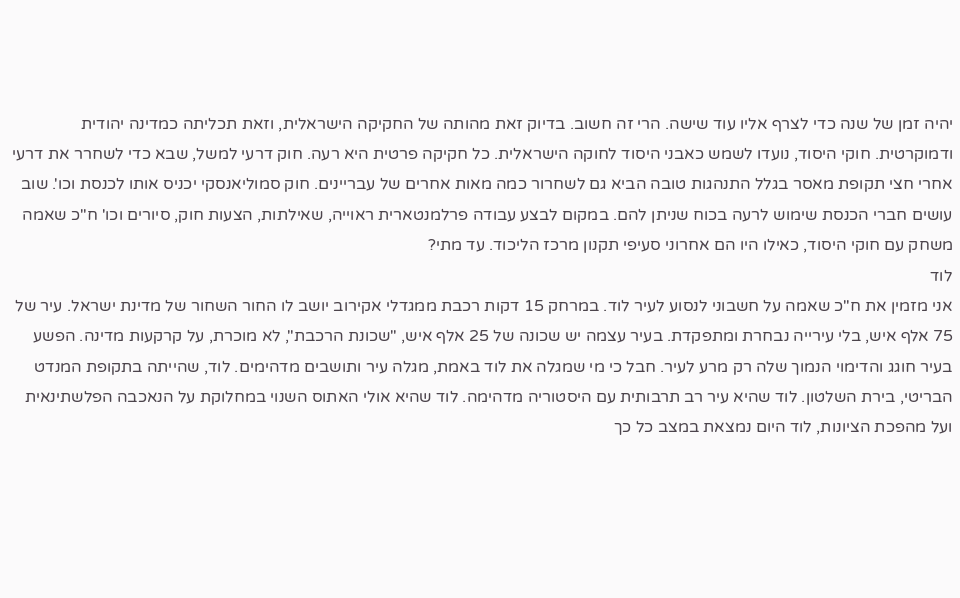יהיה זמן של שנה כדי לצרף אליו עוד שישה. הרי זה חשוב. בדיוק זאת מהותה של החקיקה הישראלית, וזאת תכליתה כמדינה יהודית ודמוקרטית. חוקי היסוד, נועדו לשמש כאבני היסוד לחוקה הישראלית. כל חקיקה פרטית היא רעה. חוק דרעי למשל, שבא כדי לשחרר את דרעי אחרי חצי תקופת מאסר בגלל התנהגות טובה הביא גם לשחרור כמה מאות אחרים של עבריינים. חוק סמוליאנסקי יכניס אותו לכנסת וכו'. שוב עושים חברי הכנסת שימוש לרעה בכוח שניתן להם. במקום לבצע עבודה פרלמנטארית ראוייה, שאילתות, הצעות חוק, סיורים וכו' ח"כ שאמה משחק עם חוקי היסוד, כאילו היו הם אחרוני סעיפי תקנון מרכז הליכוד. עד מתי?
לוד
אני מזמין את ח"כ שאמה על חשבוני לנסוע לעיר לוד. במרחק 15 דקות רכבת ממגדלי אקירוב יושב לו החור השחור של מדינת ישראל. עיר של 75 אלף איש, בלי עירייה נבחרת ומתפקדת. בעיר עצמה יש שכונה של 25 אלף איש, "שכונת הרכבת", לא מוכרת, על קרקעות מדינה. הפשע בעיר חוגג והדימוי הנמוך שלה רק מרע לעיר. חבל כי מי שמגלה את לוד באמת, מגלה עיר ותושבים מדהימים. לוד, שהייתה בתקופת המנדט הבריטי, בירת השלטון. לוד שהיא עיר רב תרבותית עם היסטוריה מדהימה. לוד שהיא אולי האתוס השנוי במחלוקת על הנאכבה הפלשתינאית ועל מהפכת הציונות, לוד היום נמצאת במצב כל כך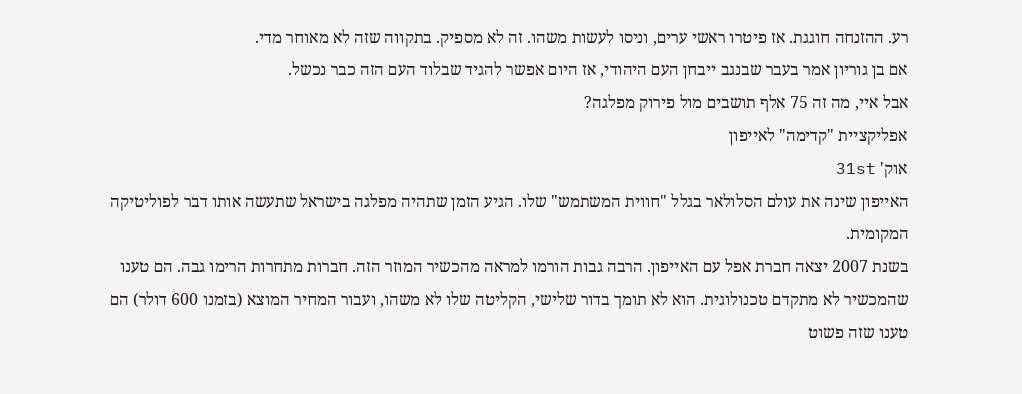רע. ההזנחה חוגגת. אז פיטרו ראשי ערים, וניסו לעשות משהו. זה לא מספיק. בתקווה שזה לא מאוחר מדי.
אם בן גוריון אמר בעבר שבנגב ייבחן העם היהודי, אז היום אפשר להגיד שבלוד העם הזה כבר נכשל.
אבל איי, מה זה 75 אלף תושבים מול פירוק מפלגה?
אפליקציית "קדימה" לאייפון
אוק' 31st
האייפון שינה את עולם הסלולאר בגלל "חווית המשתמש" שלו. הגיע הזמן שתהיה מפלגה בישראל שתעשה אותו דבר לפוליטיקה המקומית.
בשנת 2007 יצאה חברת אפל עם האייפון. הרבה גבות הורמו למראה מהכשיר המוזר הזה. חברות מתחרות הרימו גבה. הם טענו שהמכשיר לא מתקדם טכנולוגית. הוא לא תומך בדור שלישי, הקליטה שלו לא משהו, ועבור המחיר המוצא (בזמנו 600 דולר) הם טענו שזה פשוט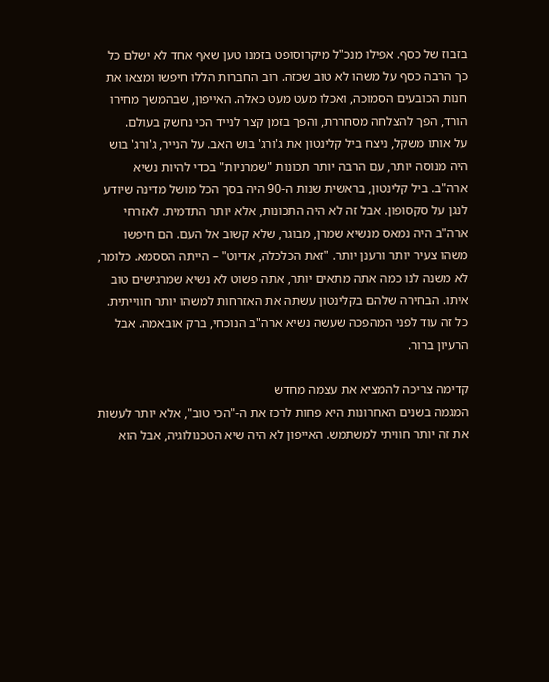בזבוז של כסף. אפילו מנכ"ל מיקרוסופט בזמנו טען שאף אחד לא ישלם כל כך הרבה כסף על משהו לא טוב שכזה. רוב החברות הללו חיפשו ומצאו את חנות הכובעים הסמוכה, ואכלו מעט מעט כאלה. האייפון, שבהמשך מחירו הורד, הפך להצלחה מסחררת, והפך בזמן קצר לנייד הכי נחשק בעולם.
על אותו משקל, ניצח ביל קלינטון את ג'ורג' בוש האב. על הנייר, ג'ורג' בוש היה מנוסה יותר, עם הרבה יותר תכונות "שמרניות" בכדי להיות נשיא ארה"ב. ביל קלינטון, בראשית שנות ה-90 היה בסך הכל מושל מדינה שיודע לנגן על סקסופון. אבל זה לא היה התכונות, אלא יותר התדמית. לאזרחי ארה"ב היה נמאס מנשיא שמרן, מבוגר, שלא קשוב אל העם. הם חיפשו משהו צעיר יותר ורענן יותר. "זאת הכלכלה, אדיוט" – הייתה הססמא. כלומר, לא משנה לנו כמה אתה מתאים יותר, אתה פשוט לא נשיא שמרגישים טוב איתו. הבחירה שלהם בקלינטון עשתה את האזרחות למשהו יותר חווייתית. כל זה עוד לפני המהפכה שעשה נשיא ארה"ב הנוכחי, ברק אובאמה. אבל הרעיון ברור.

קדימה צריכה להמציא את עצמה מחדש
המגמה בשנים האחרונות היא פחות לרכז את ה-"הכי טוב", אלא יותר לעשות את זה יותר חוויתי למשתמש. האייפון לא היה שיא הטכנולוגיה, אבל הוא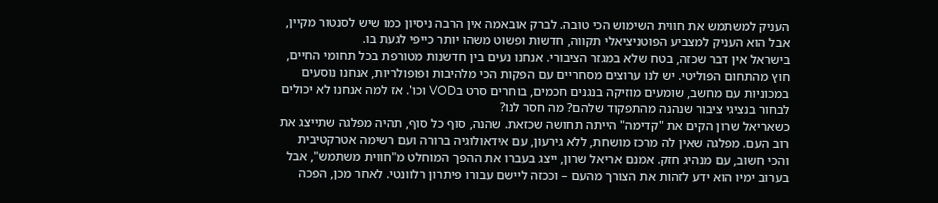העניק למשתמש את חווית השימוש הכי טובה. לברק אובאמה אין הרבה ניסיון כמו שיש לסנטור מקיין, אבל הוא העניק למצביע הפוטניציאלי תקווה, חדשות ופשוט משהו יותר כייפי לגעת בו.
בישראל אין דבר שכזה, בטח שלא במגזר הציבורי. אנחנו נעים בין חדשנות מטורפת בכל תחומי החיים, חוץ מהתחום הפוליטי. יש לנו ערוצים מסחריים עם הפקות הכי מלהיבות ופופולריות, אנחנו נוסעים במכוניות עם מחשב, שומעים מוזיקה בנגנים חכמים, בוחרים סרט בVOD וכו'. אז למה אנחנו לא יכולים לבחור בנציגי ציבור שנהנה מהתפקוד שלהם? מה חסר לנו?
כשאריאל שרון הקים את "קדימה" הייתה תחושה שכזאת. שהנה, סוף כל סוף, תהיה מפלגה שתייצג את רוב העם. מפלגה שאין לה מרכז מושחת, ללא גירעון, עם אידאולוגיה ברורה ועם רשימה אטרקטיבית והכי חשוב, עם מנהיג חזק. אמנם אריאל שרון, ייצג בעברו את ההפך המוחלט מ"חווית משתמש", אבל בערוב ימיו הוא ידע לזהות את הצורך מהעם – וככזה ליישם עבורו פיתרון רלוונטי. לאחר מכן, הפכה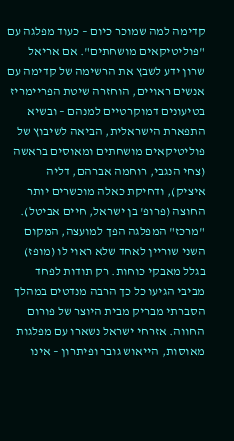קדימה למה שמוכר כיום – כעוד מפלגה עם "פוליטיקאים מושחתים". אם אריאל שרון ידע לשבץ את הרשימה של קדימה עם אנשים ראויים, הוחזרה שיטת הפריימריז בטיעונים דמוקרטיים למנהם – ובשיא התפארת הישראלית, הביאה לשיבוץ של פוליטיקאים מושחתים ומאוסים בראשה (צחי הנגבי, רוחמה אברהם, דליה איציק), ודחיקת כאלה מוכשרים יותר החוצה (פרופ' בן ישראל, חיים אביטל). "מרכז" המפלגה הפך למועצה, המקום השני שוריין לאחד שלא ראוי לו (מופז) בגלל מאבקי כוחות. רק תודות לפחד מביבי הגיעו כל כך הרבה מנדטים במהלך הסברתי מבריק מבית היוצר של פורום החווה. אזרחי ישראל נשארו עם מפלגות מאוסות, הייאוש גובר ופיתרון – אינו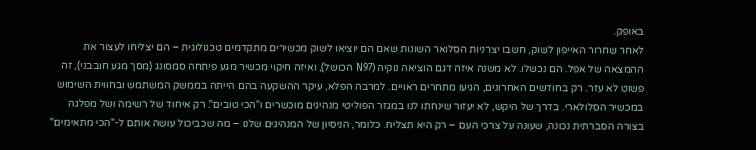באופק.
לאחר שחרור האייפון לשוק, חשבו יצרניות הסלואר השונות שאם הם יוציאו לשוק מכשירים מתקדמים טכנולוגית – הם יצליחו לעצור את ההמצאה של אפל. הם נכשלו. לא משנה איזה דגם הוציאה נוקיה (N97 הכושל), ואיזה חיקוי מכשיר מגע פיתחה סמסונג (מסך מגע חובבני), זה פשוט לא עזר. רק בחודשים האחרונים, הגיעו מתחרים ראויים. למרבה הפלא, עיקר ההשקעה בהם הייתה בממשק המשתמש ובחווית השימוש במכשיר הסלולארי. בדרך של היקש, לא יעזור שינחתו לנו במגזר הפוליטי מנהיגים מוכשרים ו"הכי טובים". רק איחוד של רשימה ושל מפלגה בצורה הסברתית נכונה, שעונה על צרכי העם – רק היא תצליח. כלומר, הניסיון של המנהיגים שלנו – מה שכביכול עושה אותם ל-"הכי מתאימים"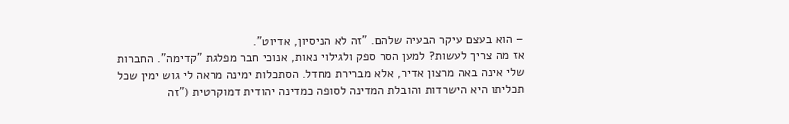– הוא בעצם עיקר הבעיה שלהם. "זה לא הניסיון, אדיוט".
אז מה צריך לעשות? למען הסר ספק ולגילוי נאות, אנוכי חבר מפלגת "קדימה". החברות שלי אינה באה מרצון אדיר, אלא מברירת מחדל. הסתכלות ימינה מראה לי גוש ימין שכל תכליתו היא הישרדות והובלת המדינה לסופה כמדינה יהודית דמוקרטית ("זה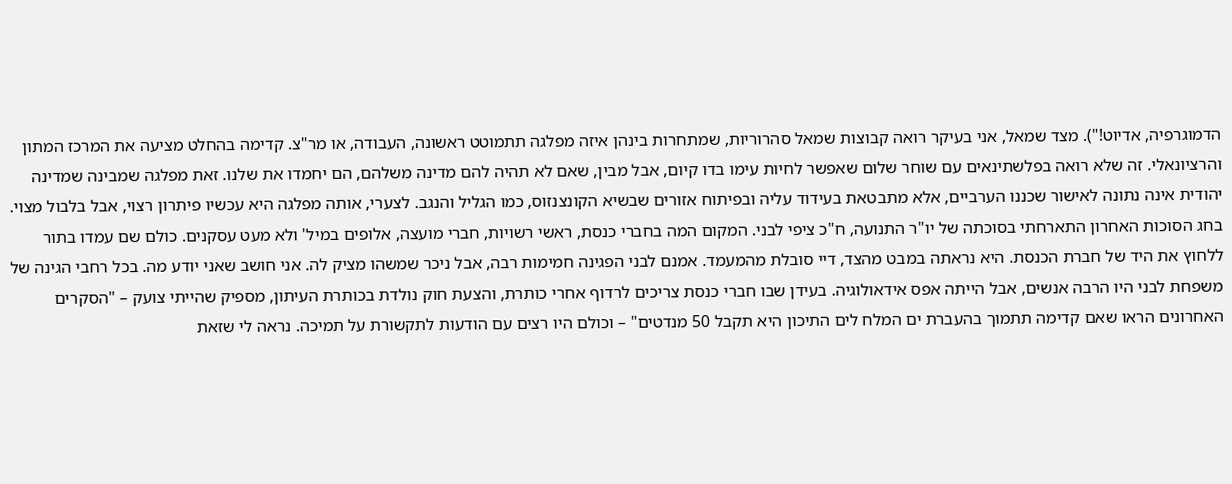הדמוגרפיה, אדיוט!"). מצד שמאל, אני בעיקר רואה קבוצות שמאל סהרוריות, שמתחרות בינהן איזה מפלגה תתמוטט ראשונה, העבודה, או מר"צ. קדימה בהחלט מציעה את המרכז המתון והרציונאלי. זה שלא רואה בפלשתינאים עם שוחר שלום שאפשר לחיות עימו בדו קיום, אבל מבין, שאם לא תהיה להם מדינה משלהם, הם יחמדו את שלנו. זאת מפלגה שמבינה שמדינה יהודית אינה נתונה לאישור שכננו הערביים, אלא מתבטאת בעידוד עליה ובפיתוח אזורים שבשיא הקונצנזוס, כמו הגליל והנגב. לצערי, אותה מפלגה היא עכשיו פיתרון רצוי, אבל בלבול מצוי.
בחג הסוכות האחרון התארחתי בסוכתה של יו"ר התנועה, ח"כ ציפי לבני. המקום המה בחברי כנסת, ראשי רשויות, חברי מועצה, אלופים במיל' ולא מעט עסקנים. כולם שם עמדו בתור ללחוץ את היד של חברת הכנסת. היא נראתה במבט מהצד, דיי סובלת מהמעמד. אמנם לבני הפגינה חמימות רבה, אבל ניכר שמשהו מציק לה. אני חושב שאני יודע מה. בכל רחבי הגינה של משפחת לבני היו הרבה אנשים, אבל הייתה אפס אידאולוגיה. בעידן שבו חברי כנסת צריכים לרדוף אחרי כותרת, והצעת חוק נולדת בכותרת העיתון, מספיק שהייתי צועק – "הסקרים האחרונים הראו שאם קדימה תתמוך בהעברת ים המלח לים התיכון היא תקבל 50 מנדטים" – וכולם היו רצים עם הודעות לתקשורת על תמיכה. נראה לי שזאת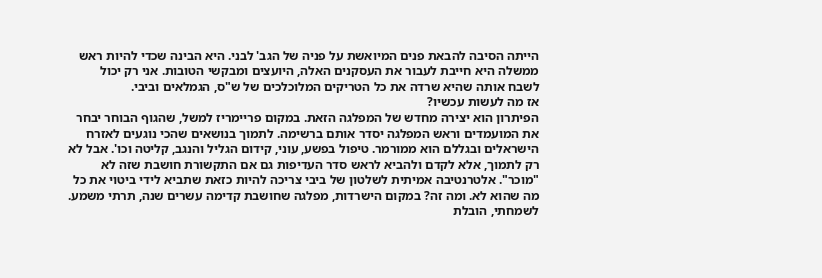הייתה הסיבה להבאת פנים המיואשת על פניה של הגב' לבני. היא הבינה שכדי להיות ראש ממשלה היא חייבת לעבור את העסקנים האלה, היועצים ומבקשי הטובות. אני רק יכול לשבח אותה שהיא שרדה את כל הטריקים המלוכלכים של ש"ס, הגמלאים וביבי.
אז מה לעשות עכשיו?
הפיתרון הוא יצירה מחדש של המפלגה הזאת. במקום פריימריז למשל, שהגוף הבוחר יבחר את המועמדים וראש המפלגה יסדר אותם ברשימה. לתמוך בנושאים שהכי נוגעים לאזרח הישראלים ובגללם הוא ממורמר. טיפול בפשע, עוני, קידום הגליל והנגב, קליטה וכו'. אבל לא רק לתמוך, אלא לקדם ולהביא לראש סדר העדיפות גם אם התקשורת חושבת שזה לא "מוכר". אלטרנטיבה אמיתית לשלטון של ביבי צריכה להיות כזאת שתביא לידי ביטוי את כל מה שהוא לא. ומה זה? במקום הישרדות, מפלגה שחושבת קדימה עשרים שנה, תרתי משמע. לשמחתי, הובלת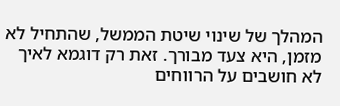המהלך של שינוי שיטת הממשל, שהתחיל לא מזמן, היא צעד מבורך. זאת רק דוגמא לאיך לא חושבים על הרווחים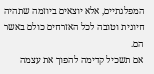המפלגתיים, אלא יוצאים ביוזמה שתהיה חיונית וטובה לכל האזרחים כולם באשר הם.
אם תשכיל קדימה להפוך את עצמה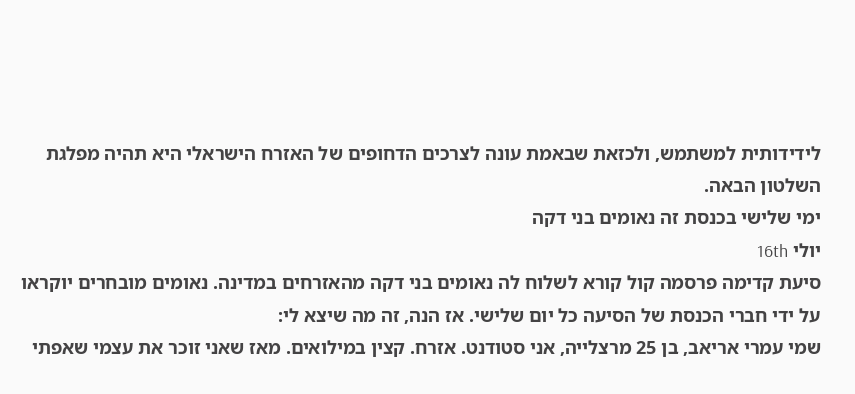לידידותית למשתמש, ולכזאת שבאמת עונה לצרכים הדחופים של האזרח הישראלי היא תהיה מפלגת השלטון הבאה.
ימי שלישי בכנסת זה נאומים בני דקה
יולי 16th
סיעת קדימה פרסמה קול קורא לשלוח לה נאומים בני דקה מהאזרחים במדינה. נאומים מובחרים יוקראו על ידי חברי הכנסת של הסיעה כל יום שלישי. אז הנה, זה מה שיצא לי:
שמי עמרי אריאב, בן 25 מרצלייה, אני סטודנט. אזרח. קצין במילואים. מאז שאני זוכר את עצמי שאפתי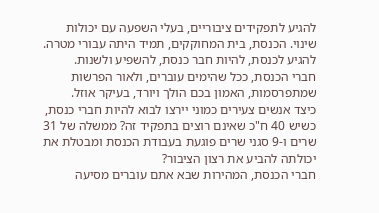להגיע לתפקידים ציבוריים, בעלי השפעה עם יכולות שינוי. הכנסת, בית המחוקקים, תמיד היתה עבורי מטרה. להגיע לכנסת, להיות חבר כנסת, להשפיע ולשנות.
חברי הכנסת, ככל שהימים עוברים, ולאור הפרשות שמתפרסמות, האמון בכם הולך ויורד, בעיקר אוזל.
כיצד אנשים צעירים כמוני יירצו לבוא להיות חברי כנסת, כשיש 40 ח"כ שאינם רוצים בתפקיד זה? ממשלה של 31 שרים ו-9 סגני שרים פוגעת בעבודת הכנסת ומבטלת את יכולתה להביע את רצון הציבור?
חברי הכנסת, המהירות שבא אתם עוברים מסיעה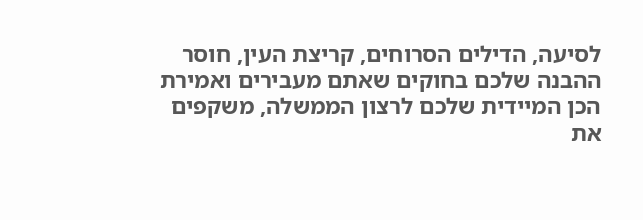לסיעה, הדילים הסרוחים, קריצת העין, חוסר ההבנה שלכם בחוקים שאתם מעבירים ואמירת הכן המיידית שלכם לרצון הממשלה, משקפים את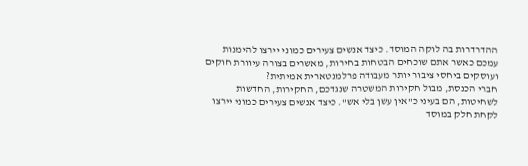ההדרדרות בה לוקה המוסד. כיצד אנשים צעירים כמוני יירצו להימנות עמכם כאשר אתם שוכחים הבטחות בחירות, מאשרים בצורה עיוורת חוקים ועוסקים ביחסי ציבור יותר מעבודה פרלמנטארית אמיתית?
חברי הכנסת, מבול חקירות המשטרה שנגדכם, החקירות, החדשות לשחיטות, הם בעיני כ"אין עשן בלי אש". כיצד אנשים צעירים כמוני יירצו לקחת חלק במוסד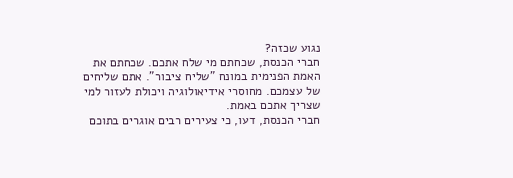נגוע שכזה?
חברי הכנסת, שכחתם מי שלח אתכם. שכחתם את האמת הפנימית במונח "שליח ציבור". אתם שליחים של עצמכם. מחוסרי אידיאולוגיה ויכולת לעזור למי שצריך אתכם באמת.
חברי הכנסת, דעו, כי צעירים רבים אוגרים בתוכם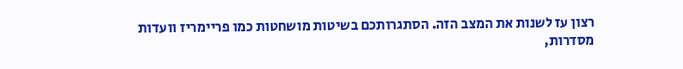רצון עז לשנות את המצב הזה. הסתגרותכם בשיטות מושחטות כמו פריימריז וועדות מסדרות,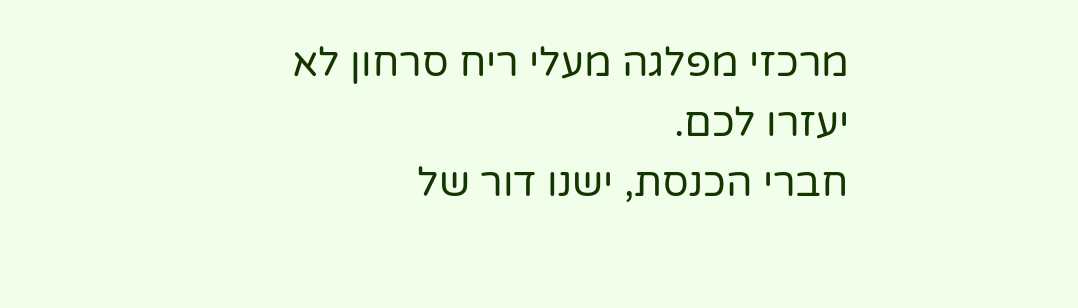מרכזי מפלגה מעלי ריח סרחון לא יעזרו לכם.
חברי הכנסת, ישנו דור של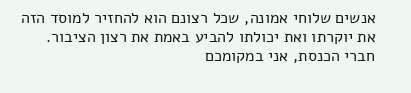אנשים שלוחי אמונה, שכל רצונם הוא להחזיר למוסד הזה את יוקרתו ואת יכולתו להביע באמת את רצון הציבור.
חברי הכנסת, אני במקומכם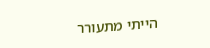הייתי מתעורר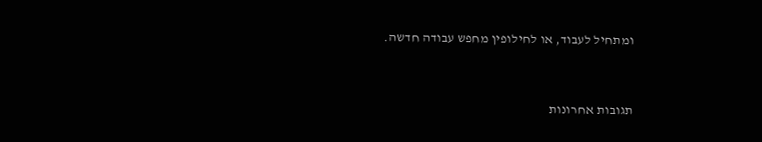ומתחיל לעבוד, או לחילופין מחפש עבודה חדשה.


תגובות אחרונות